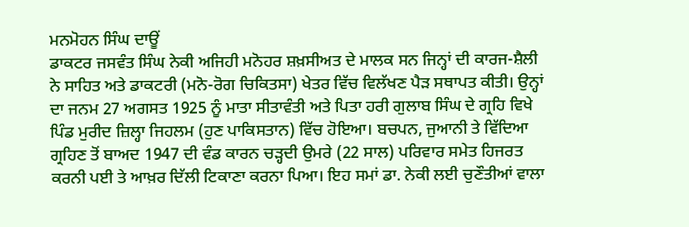ਮਨਮੋਹਨ ਸਿੰਘ ਦਾਊਂ
ਡਾਕਟਰ ਜਸਵੰਤ ਸਿੰਘ ਨੇਕੀ ਅਜਿਹੀ ਮਨੋਹਰ ਸ਼ਖ਼ਸੀਅਤ ਦੇ ਮਾਲਕ ਸਨ ਜਿਨ੍ਹਾਂ ਦੀ ਕਾਰਜ-ਸ਼ੈਲੀ ਨੇ ਸਾਹਿਤ ਅਤੇ ਡਾਕਟਰੀ (ਮਨੋ-ਰੋਗ ਚਿਕਿਤਸਾ) ਖੇਤਰ ਵਿੱਚ ਵਿਲੱਖਣ ਪੈੜ ਸਥਾਪਤ ਕੀਤੀ। ਉਨ੍ਹਾਂ ਦਾ ਜਨਮ 27 ਅਗਸਤ 1925 ਨੂੰ ਮਾਤਾ ਸੀਤਾਵੰਤੀ ਅਤੇ ਪਿਤਾ ਹਰੀ ਗੁਲਾਬ ਸਿੰਘ ਦੇ ਗ੍ਰਹਿ ਵਿਖੇ ਪਿੰਡ ਮੁਰੀਦ ਜ਼ਿਲ੍ਹਾ ਜਿਹਲਮ (ਹੁਣ ਪਾਕਿਸਤਾਨ) ਵਿੱਚ ਹੋਇਆ। ਬਚਪਨ, ਜੁਆਨੀ ਤੇ ਵਿੱਦਿਆ ਗ੍ਰਹਿਣ ਤੋਂ ਬਾਅਦ 1947 ਦੀ ਵੰਡ ਕਾਰਨ ਚੜ੍ਹਦੀ ਉਮਰੇ (22 ਸਾਲ) ਪਰਿਵਾਰ ਸਮੇਤ ਹਿਜਰਤ ਕਰਨੀ ਪਈ ਤੇ ਆਖ਼ਰ ਦਿੱਲੀ ਟਿਕਾਣਾ ਕਰਨਾ ਪਿਆ। ਇਹ ਸਮਾਂ ਡਾ. ਨੇਕੀ ਲਈ ਚੁਣੌਤੀਆਂ ਵਾਲਾ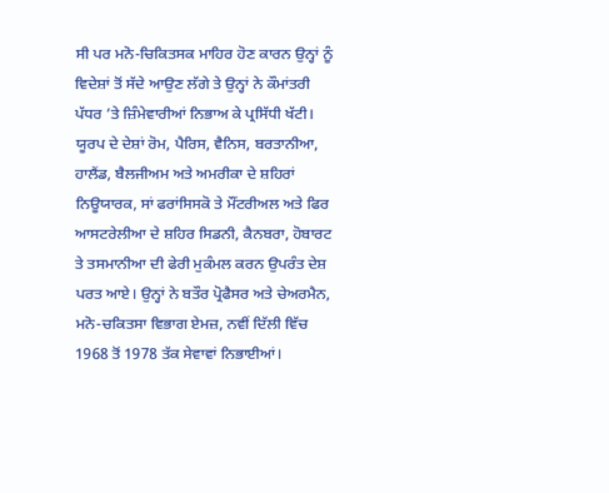ਸੀ ਪਰ ਮਨੋ-ਚਿਕਿਤਸਕ ਮਾਹਿਰ ਹੋਣ ਕਾਰਨ ਉਨ੍ਹਾਂ ਨੂੰ ਵਿਦੇਸ਼ਾਂ ਤੋਂ ਸੱਦੇ ਆਉਣ ਲੱਗੇ ਤੇ ਉਨ੍ਹਾਂ ਨੇ ਕੌਮਾਂਤਰੀ ਪੱਧਰ ’ਤੇ ਜ਼ਿੰਮੇਵਾਰੀਆਂ ਨਿਭਾਅ ਕੇ ਪ੍ਰਸਿੱਧੀ ਖੱਟੀ। ਯੂਰਪ ਦੇ ਦੇਸ਼ਾਂ ਰੋਮ, ਪੈਰਿਸ, ਵੈਨਿਸ, ਬਰਤਾਨੀਆ, ਹਾਲੈਂਡ, ਬੈਲਜੀਅਮ ਅਤੇ ਅਮਰੀਕਾ ਦੇ ਸ਼ਹਿਰਾਂ ਨਿਊਯਾਰਕ, ਸਾਂ ਫਰਾਂਸਿਸਕੋ ਤੇ ਮੌਂਟਰੀਅਲ ਅਤੇ ਫਿਰ ਆਸਟਰੇਲੀਆ ਦੇ ਸ਼ਹਿਰ ਸਿਡਨੀ, ਕੈਨਬਰਾ, ਹੋਬਾਰਟ ਤੇ ਤਸਮਾਨੀਆ ਦੀ ਫੇਰੀ ਮੁਕੰਮਲ ਕਰਨ ਉਪਰੰਤ ਦੇਸ਼ ਪਰਤ ਆਏ। ਉਨ੍ਹਾਂ ਨੇ ਬਤੌਰ ਪ੍ਰੋਫੈਸਰ ਅਤੇ ਚੇਅਰਮੈਨ, ਮਨੋ-ਚਕਿਤਸਾ ਵਿਭਾਗ ਏਮਜ਼, ਨਵੀਂ ਦਿੱਲੀ ਵਿੱਚ 1968 ਤੋਂ 1978 ਤੱਕ ਸੇਵਾਵਾਂ ਨਿਭਾਈਆਂ।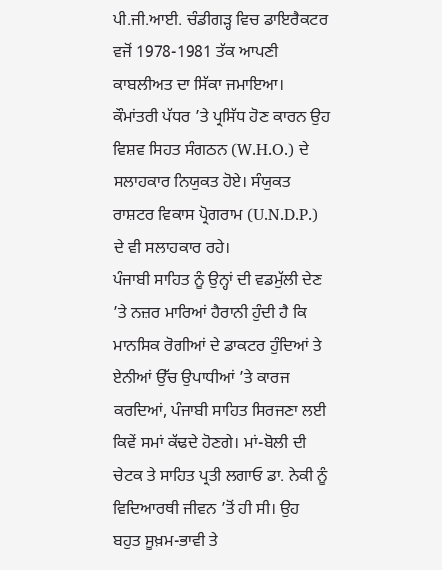ਪੀ.ਜੀ.ਆਈ. ਚੰਡੀਗੜ੍ਹ ਵਿਚ ਡਾਇਰੈਕਟਰ ਵਜੋਂ 1978-1981 ਤੱਕ ਆਪਣੀ ਕਾਬਲੀਅਤ ਦਾ ਸਿੱਕਾ ਜਮਾਇਆ। ਕੌਮਾਂਤਰੀ ਪੱਧਰ ’ਤੇ ਪ੍ਰਸਿੱਧ ਹੋਣ ਕਾਰਨ ਉਹ ਵਿਸ਼ਵ ਸਿਹਤ ਸੰਗਠਨ (W.H.O.) ਦੇ ਸਲਾਹਕਾਰ ਨਿਯੁਕਤ ਹੋਏ। ਸੰਯੁਕਤ ਰਾਸ਼ਟਰ ਵਿਕਾਸ ਪ੍ਰੋਗਰਾਮ (U.N.D.P.) ਦੇ ਵੀ ਸਲਾਹਕਾਰ ਰਹੇ।
ਪੰਜਾਬੀ ਸਾਹਿਤ ਨੂੰ ਉਨ੍ਹਾਂ ਦੀ ਵਡਮੁੱਲੀ ਦੇਣ ’ਤੇ ਨਜ਼ਰ ਮਾਰਿਆਂ ਹੈਰਾਨੀ ਹੁੰਦੀ ਹੈ ਕਿ ਮਾਨਸਿਕ ਰੋਗੀਆਂ ਦੇ ਡਾਕਟਰ ਹੁੰਦਿਆਂ ਤੇ ਏਨੀਆਂ ਉੱਚ ਉਪਾਧੀਆਂ ’ਤੇ ਕਾਰਜ ਕਰਦਿਆਂ, ਪੰਜਾਬੀ ਸਾਹਿਤ ਸਿਰਜਣਾ ਲਈ ਕਿਵੇਂ ਸਮਾਂ ਕੱਢਦੇ ਹੋਣਗੇ। ਮਾਂ-ਬੋਲੀ ਦੀ ਚੇਟਕ ਤੇ ਸਾਹਿਤ ਪ੍ਰਤੀ ਲਗਾਓ ਡਾ. ਨੇਕੀ ਨੂੰ ਵਿਦਿਆਰਥੀ ਜੀਵਨ ’ਤੋਂ ਹੀ ਸੀ। ਉਹ ਬਹੁਤ ਸੂਖ਼ਮ-ਭਾਵੀ ਤੇ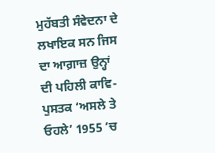ਮੁਹੱਬਤੀ ਸੰਵੇਦਨਾ ਦੇ ਲਖਾਇਕ ਸਨ ਜਿਸ ਦਾ ਆਗ਼ਾਜ਼ ਉਨ੍ਹਾਂ ਦੀ ਪਹਿਲੀ ਕਾਵਿ-ਪੁਸਤਕ ‘ਅਸਲੇ ਤੇ ਓਹਲੇ’ 1955 ’ਚ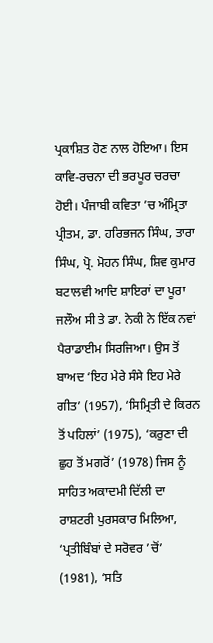ਪ੍ਰਕਾਸ਼ਿਤ ਹੋਣ ਨਾਲ ਹੋਇਆ। ਇਸ ਕਾਵਿ-ਰਚਨਾ ਦੀ ਭਰਪੂਰ ਚਰਚਾ ਹੋਈ। ਪੰਜਾਬੀ ਕਵਿਤਾ ’ਚ ਅੰਮ੍ਰਿਤਾ ਪ੍ਰੀਤਮ, ਡਾ. ਹਰਿਭਜਨ ਸਿੰਘ, ਤਾਰਾ ਸਿੰਘ, ਪ੍ਰੋ. ਮੋਹਨ ਸਿੰਘ, ਸ਼ਿਵ ਕੁਮਾਰ ਬਟਾਲਵੀ ਆਦਿ ਸ਼ਾਇਰਾਂ ਦਾ ਪੂਰਾ ਜਲੌਅ ਸੀ ਤੇ ਡਾ. ਨੇਕੀ ਨੇ ਇੱਕ ਨਵਾਂ ਪੈਰਾਡਾਈਮ ਸਿਰਜਿਆ। ਉਸ ਤੋਂ ਬਾਅਦ ‘ਇਹ ਮੇਰੇ ਸੰਸੇ ਇਹ ਮੇਰੇ ਗੀਤ’ (1957), ‘ਸਿਮ੍ਰਿਤੀ ਦੇ ਕਿਰਨ ਤੋਂ ਪਹਿਲਾਂ’ (1975), ‘ਕਰੁਣਾ ਦੀ ਛੁਹ ਤੋਂ ਮਗਰੋਂ’ (1978) ਜਿਸ ਨੂੰ ਸਾਹਿਤ ਅਕਾਦਮੀ ਦਿੱਲੀ ਦਾ ਰਾਸ਼ਟਰੀ ਪੁਰਸਕਾਰ ਮਿਲਿਆ, ‘ਪ੍ਰਤੀਬਿੰਬਾਂ ਦੇ ਸਰੋਵਰ ’ਚੋਂ’ (1981), ‘ਸਤਿ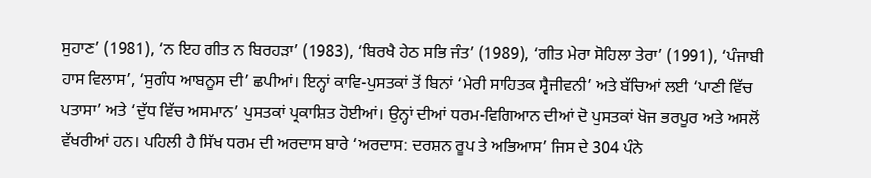ਸੁਹਾਣ’ (1981), ‘ਨ ਇਹ ਗੀਤ ਨ ਬਿਰਹੜਾ’ (1983), ‘ਬਿਰਖੈ ਹੇਠ ਸਭਿ ਜੰਤ’ (1989), ‘ਗੀਤ ਮੇਰਾ ਸੋਹਿਲਾ ਤੇਰਾ’ (1991), ‘ਪੰਜਾਬੀ ਹਾਸ ਵਿਲਾਸ’, ‘ਸੁਗੰਧ ਆਬਨੂਸ ਦੀ’ ਛਪੀਆਂ। ਇਨ੍ਹਾਂ ਕਾਵਿ-ਪੁਸਤਕਾਂ ਤੋਂ ਬਿਨਾਂ ‘ਮੇਰੀ ਸਾਹਿਤਕ ਸ੍ਵੈਜੀਵਨੀ’ ਅਤੇ ਬੱਚਿਆਂ ਲਈ ‘ਪਾਣੀ ਵਿੱਚ ਪਤਾਸਾ’ ਅਤੇ ‘ਦੁੱਧ ਵਿੱਚ ਅਸਮਾਨ’ ਪੁਸਤਕਾਂ ਪ੍ਰਕਾਸ਼ਿਤ ਹੋਈਆਂ। ਉਨ੍ਹਾਂ ਦੀਆਂ ਧਰਮ-ਵਿਗਿਆਨ ਦੀਆਂ ਦੋ ਪੁਸਤਕਾਂ ਖੋਜ ਭਰਪੂਰ ਅਤੇ ਅਸਲੋਂ ਵੱਖਰੀਆਂ ਹਨ। ਪਹਿਲੀ ਹੈ ਸਿੱਖ ਧਰਮ ਦੀ ਅਰਦਾਸ ਬਾਰੇ ‘ਅਰਦਾਸ: ਦਰਸ਼ਨ ਰੂਪ ਤੇ ਅਭਿਆਸ’ ਜਿਸ ਦੇ 304 ਪੰਨੇ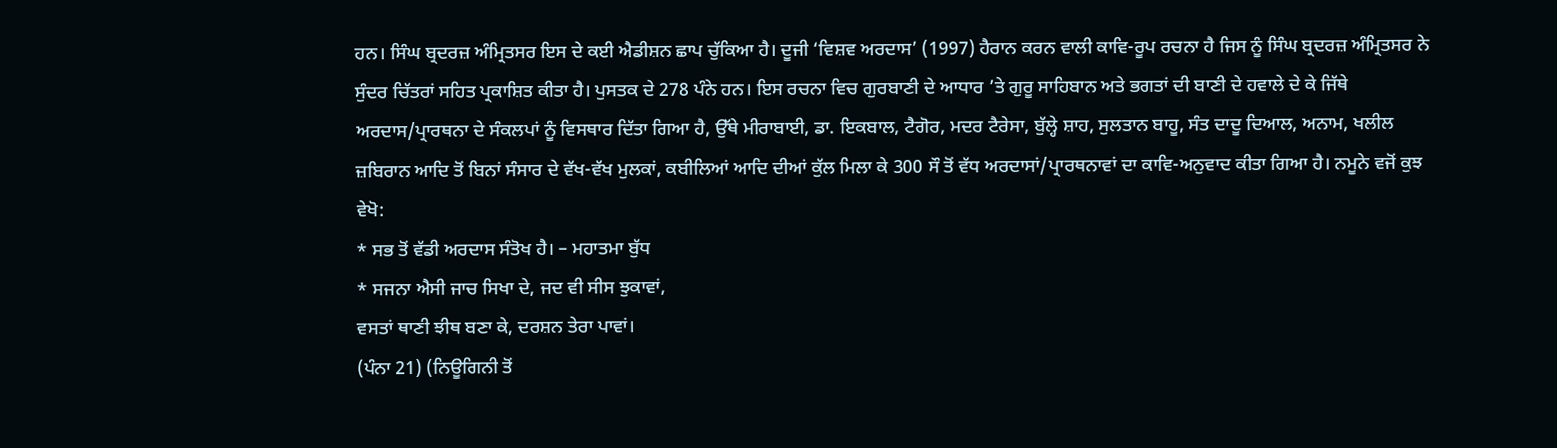ਹਨ। ਸਿੰਘ ਬ੍ਰਦਰਜ਼ ਅੰਮ੍ਰਿਤਸਰ ਇਸ ਦੇ ਕਈ ਐਡੀਸ਼ਨ ਛਾਪ ਚੁੱਕਿਆ ਹੈ। ਦੂਜੀ ‘ਵਿਸ਼ਵ ਅਰਦਾਸ’ (1997) ਹੈਰਾਨ ਕਰਨ ਵਾਲੀ ਕਾਵਿ-ਰੂਪ ਰਚਨਾ ਹੈ ਜਿਸ ਨੂੰ ਸਿੰਘ ਬ੍ਰਦਰਜ਼ ਅੰਮ੍ਰਿਤਸਰ ਨੇ ਸੁੰਦਰ ਚਿੱਤਰਾਂ ਸਹਿਤ ਪ੍ਰਕਾਸ਼ਿਤ ਕੀਤਾ ਹੈ। ਪੁਸਤਕ ਦੇ 278 ਪੰਨੇ ਹਨ। ਇਸ ਰਚਨਾ ਵਿਚ ਗੁਰਬਾਣੀ ਦੇ ਆਧਾਰ ’ਤੇ ਗੁਰੂ ਸਾਹਿਬਾਨ ਅਤੇ ਭਗਤਾਂ ਦੀ ਬਾਣੀ ਦੇ ਹਵਾਲੇ ਦੇ ਕੇ ਜਿੱਥੇ ਅਰਦਾਸ/ਪ੍ਰਾਰਥਨਾ ਦੇ ਸੰਕਲਪਾਂ ਨੂੰ ਵਿਸਥਾਰ ਦਿੱਤਾ ਗਿਆ ਹੈ, ਉੱਥੇ ਮੀਰਾਬਾਈ, ਡਾ. ਇਕਬਾਲ, ਟੈਗੋਰ, ਮਦਰ ਟੈਰੇਸਾ, ਬੁੱਲ੍ਹੇ ਸ਼ਾਹ, ਸੁਲਤਾਨ ਬਾਹੂ, ਸੰਤ ਦਾਦੂ ਦਿਆਲ, ਅਨਾਮ, ਖਲੀਲ ਜ਼ਬਿਰਾਨ ਆਦਿ ਤੋਂ ਬਿਨਾਂ ਸੰਸਾਰ ਦੇ ਵੱਖ-ਵੱਖ ਮੁਲਕਾਂ, ਕਬੀਲਿਆਂ ਆਦਿ ਦੀਆਂ ਕੁੱਲ ਮਿਲਾ ਕੇ 300 ਸੌ ਤੋਂ ਵੱਧ ਅਰਦਾਸਾਂ/ਪ੍ਰਾਰਥਨਾਵਾਂ ਦਾ ਕਾਵਿ-ਅਨੁਵਾਦ ਕੀਤਾ ਗਿਆ ਹੈ। ਨਮੂਨੇ ਵਜੋਂ ਕੁਝ ਵੇਖੋ:
* ਸਭ ਤੋਂ ਵੱਡੀ ਅਰਦਾਸ ਸੰਤੋਖ ਹੈ। – ਮਹਾਤਮਾ ਬੁੱਧ
* ਸਜਨਾ ਐਸੀ ਜਾਚ ਸਿਖਾ ਦੇ, ਜਦ ਵੀ ਸੀਸ ਝੁਕਾਵਾਂ,
ਵਸਤਾਂ ਥਾਣੀ ਝੀਥ ਬਣਾ ਕੇ, ਦਰਸ਼ਨ ਤੇਰਾ ਪਾਵਾਂ।
(ਪੰਨਾ 21) (ਨਿਊਗਿਨੀ ਤੋਂ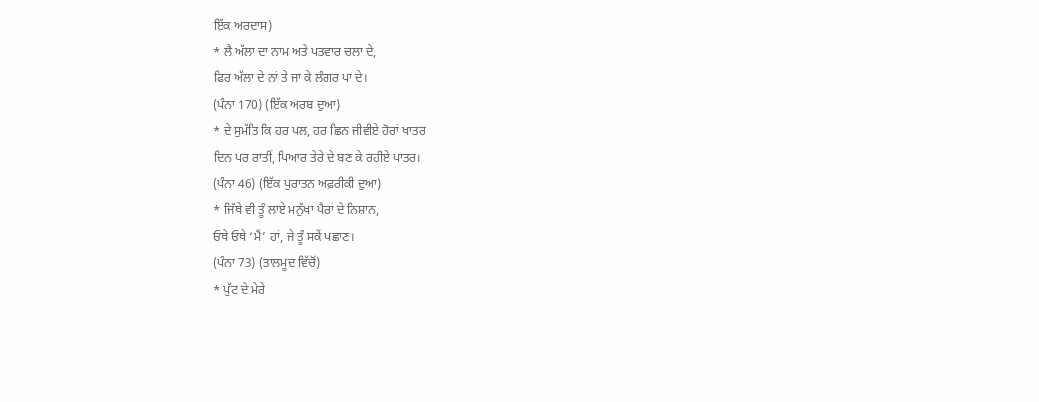ਇੱਕ ਅਰਦਾਸ)
* ਲੈ ਅੱਲਾ ਦਾ ਨਾਮ ਅਤੇ ਪਤਵਾਰ ਚਲਾ ਦੇ,
ਫਿਰ ਅੱਲਾ ਦੇ ਨਾਂ ਤੇ ਜਾ ਕੇ ਲੰਗਰ ਪਾ ਦੇ।
(ਪੰਨਾ 170) (ਇੱਕ ਅਰਬ ਦੁਆ)
* ਦੇ ਸੁਮੱਤਿ ਕਿ ਹਰ ਪਲ, ਹਰ ਛਿਨ ਜੀਵੀਏ ਹੋਰਾਂ ਖਾਤਰ
ਦਿਨ ਪਰ ਰਾਤੀਂ, ਪਿਆਰ ਤੇਰੇ ਦੇ ਬਣ ਕੇ ਰਹੀਏ ਪਾਤਰ।
(ਪੰਨਾ 46) (ਇੱਕ ਪੁਰਾਤਨ ਅਫ਼ਰੀਕੀ ਦੁਆ)
* ਜਿੱਥੇ ਵੀ ਤੂੰ ਲਾਏ ਮਨੁੱਖਾ ਪੈਰਾਂ ਦੇ ਨਿਸ਼ਾਨ,
ਓਥੇ ਓਥੇ ‘ਮੈਂ’ ਹਾਂ, ਜੇ ਤੂੰ ਸਕੇਂ ਪਛਾਣ।
(ਪੰਨਾ 73) (ਤਾਲਮੂਦ ਵਿੱਚੋਂ)
* ਪੁੱਟ ਦੇ ਮੇਰੇ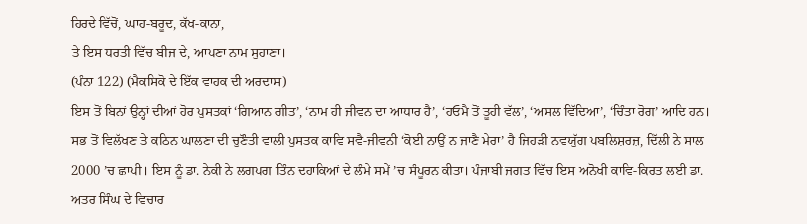ਹਿਰਦੇ ਵਿੱਚੋਂ, ਘਾਹ-ਬਰੂਦ, ਕੱਖ-ਕਾਨਾ,
ਤੇ ਇਸ ਧਰਤੀ ਵਿੱਚ ਬੀਜ ਦੇ, ਆਪਣਾ ਨਾਮ ਸੁਹਾਣਾ।
(ਪੰਨਾ 122) (ਮੈਕਸਿਕੋ ਦੇ ਇੱਕ ਵਾਹਕ ਦੀ ਅਰਦਾਸ)
ਇਸ ਤੋਂ ਬਿਨਾਂ ਉਨ੍ਹਾਂ ਦੀਆਂ ਹੋਰ ਪੁਸਤਕਾਂ ‘ਗਿਆਨ ਗੀਤ’, ‘ਨਾਮ ਹੀ ਜੀਵਨ ਦਾ ਆਧਾਰ ਹੈ’, ‘ਹਓਮੈ ਤੋਂ ਤੂਹੀ ਵੱਲ’, ‘ਅਸਲ ਵਿੱਦਿਆ’, ‘ਚਿੰਤਾ ਰੋਗ’ ਆਦਿ ਹਨ। ਸਭ ਤੋਂ ਵਿਲੱਖਣ ਤੇ ਕਠਿਨ ਘਾਲਣਾ ਦੀ ਚੁਣੌਤੀ ਵਾਲੀ ਪੁਸਤਕ ਕਾਵਿ ਸਵੈ-ਜੀਵਨੀ ‘ਕੋਈ ਨਾਉਂ ਨ ਜਾਣੈ ਮੇਰਾ’ ਹੈ ਜਿਹੜੀ ਨਵਯੁੱਗ ਪਬਲਿਸ਼ਰਜ਼, ਦਿੱਲੀ ਨੇ ਸਾਲ 2000 ’ਚ ਛਾਪੀ। ਇਸ ਨੂੰ ਡਾ. ਨੇਕੀ ਨੇ ਲਗਪਗ ਤਿੰਨ ਦਹਾਕਿਆਂ ਦੇ ਲੰਮੇ ਸਮੇਂ ’ਚ ਸੰਪੂਰਨ ਕੀਤਾ। ਪੰਜਾਬੀ ਜਗਤ ਵਿੱਚ ਇਸ ਅਨੋਖੀ ਕਾਵਿ-ਕਿਰਤ ਲਈ ਡਾ. ਅਤਰ ਸਿੰਘ ਦੇ ਵਿਚਾਰ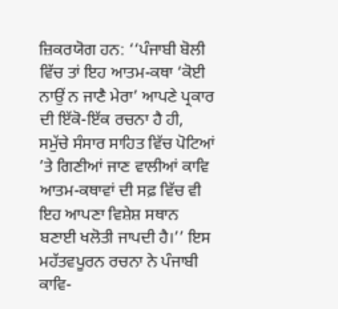ਜ਼ਿਕਰਯੋਗ ਹਨ: ‘‘ਪੰਜਾਬੀ ਬੋਲੀ ਵਿੱਚ ਤਾਂ ਇਹ ਆਤਮ-ਕਥਾ ‘ਕੋਈ ਨਾਉਂ ਨ ਜਾਣੈ ਮੇਰਾ’ ਆਪਣੇ ਪ੍ਰਕਾਰ ਦੀ ਇੱਕੋ-ਇੱਕ ਰਚਨਾ ਹੈ ਹੀ, ਸਮੁੱਚੇ ਸੰਸਾਰ ਸਾਹਿਤ ਵਿੱਚ ਪੋਟਿਆਂ ’ਤੇ ਗਿਣੀਆਂ ਜਾਣ ਵਾਲੀਆਂ ਕਾਵਿ ਆਤਮ-ਕਥਾਵਾਂ ਦੀ ਸਫ਼ ਵਿੱਚ ਵੀ ਇਹ ਆਪਣਾ ਵਿਸ਼ੇਸ਼ ਸਥਾਨ ਬਣਾਈ ਖਲੋਤੀ ਜਾਪਦੀ ਹੈ।’’ ਇਸ ਮਹੱਤਵਪੂਰਨ ਰਚਨਾ ਨੇ ਪੰਜਾਬੀ ਕਾਵਿ-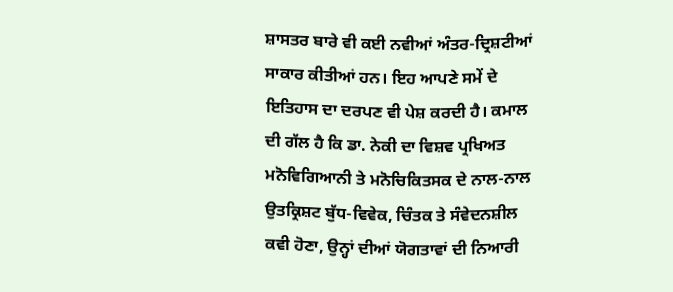ਸ਼ਾਸਤਰ ਬਾਰੇ ਵੀ ਕਈ ਨਵੀਆਂ ਅੰਤਰ-ਦ੍ਰਿਸ਼ਟੀਆਂ ਸਾਕਾਰ ਕੀਤੀਆਂ ਹਨ। ਇਹ ਆਪਣੇ ਸਮੇਂ ਦੇ ਇਤਿਹਾਸ ਦਾ ਦਰਪਣ ਵੀ ਪੇਸ਼ ਕਰਦੀ ਹੈ। ਕਮਾਲ ਦੀ ਗੱਲ ਹੈ ਕਿ ਡਾ. ਨੇਕੀ ਦਾ ਵਿਸ਼ਵ ਪ੍ਰਖਿਅਤ ਮਨੋਵਿਗਿਆਨੀ ਤੇ ਮਨੋਚਿਕਿਤਸਕ ਦੇ ਨਾਲ-ਨਾਲ ਉਤਕ੍ਰਿਸ਼ਟ ਬੁੱਧ-ਵਿਵੇਕ, ਚਿੰਤਕ ਤੇ ਸੰਵੇਦਨਸ਼ੀਲ ਕਵੀ ਹੋਣਾ, ਉਨ੍ਹਾਂ ਦੀਆਂ ਯੋਗਤਾਵਾਂ ਦੀ ਨਿਆਰੀ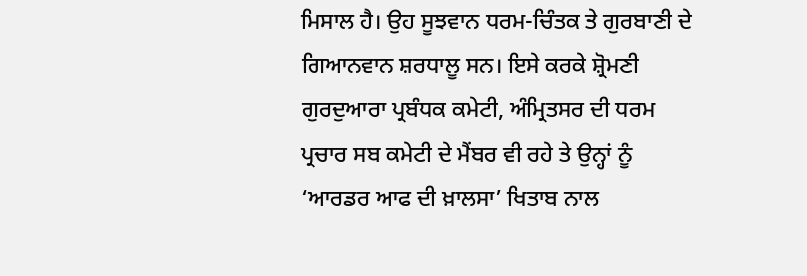ਮਿਸਾਲ ਹੈ। ਉਹ ਸੂਝਵਾਨ ਧਰਮ-ਚਿੰਤਕ ਤੇ ਗੁਰਬਾਣੀ ਦੇ ਗਿਆਨਵਾਨ ਸ਼ਰਧਾਲੂ ਸਨ। ਇਸੇ ਕਰਕੇ ਸ਼੍ਰੋਮਣੀ ਗੁਰਦੁਆਰਾ ਪ੍ਰਬੰਧਕ ਕਮੇਟੀ, ਅੰਮ੍ਰਿਤਸਰ ਦੀ ਧਰਮ ਪ੍ਰਚਾਰ ਸਬ ਕਮੇਟੀ ਦੇ ਮੈਂਬਰ ਵੀ ਰਹੇ ਤੇ ਉਨ੍ਹਾਂ ਨੂੰ ‘ਆਰਡਰ ਆਫ ਦੀ ਖ਼ਾਲਸਾ’ ਖਿਤਾਬ ਨਾਲ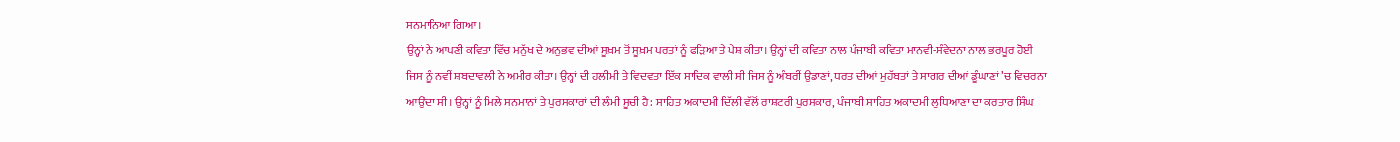ਸਨਮਾਨਿਆ ਗਿਆ।
ਉਨ੍ਹਾਂ ਨੇ ਆਪਣੀ ਕਵਿਤਾ ਵਿੱਚ ਮਨੁੱਖ ਦੇ ਅਨੁਭਵ ਦੀਆਂ ਸੂਖ਼ਮ ਤੋਂ ਸੂਖ਼ਮ ਪਰਤਾਂ ਨੂੰ ਫੜਿਆ ਤੇ ਪੇਸ਼ ਕੀਤਾ। ਉਨ੍ਹਾਂ ਦੀ ਕਵਿਤਾ ਨਾਲ ਪੰਜਾਬੀ ਕਵਿਤਾ ਮਾਨਵੀ-ਸੰਵੇਦਨਾ ਨਾਲ ਭਰਪੂਰ ਹੋਈ ਜਿਸ ਨੂੰ ਨਵੀਂ ਸ਼ਬਦਾਵਲੀ ਨੇ ਅਮੀਰ ਕੀਤਾ। ਉਨ੍ਹਾਂ ਦੀ ਹਲੀਮੀ ਤੇ ਵਿਦਵਤਾ ਇੱਕ ਸਾਦਿਕ ਵਾਲੀ ਸੀ ਜਿਸ ਨੂੰ ਅੰਬਰੀਂ ਉਡਾਣਾਂ, ਧਰਤ ਦੀਆਂ ਮੁਹੱਬਤਾਂ ਤੇ ਸਾਗਰ ਦੀਆਂ ਡੂੰਘਾਣਾਂ ’ਚ ਵਿਚਰਨਾ ਆਉਂਦਾ ਸੀ। ਉਨ੍ਹਾਂ ਨੂੰ ਮਿਲੇ ਸਨਮਾਨਾਂ ਤੇ ਪੁਰਸਕਾਰਾਂ ਦੀ ਲੰਮੀ ਸੂਚੀ ਹੈ: ਸਾਹਿਤ ਅਕਾਦਮੀ ਦਿੱਲੀ ਵੱਲੋਂ ਰਾਸ਼ਟਰੀ ਪੁਰਸਕਾਰ, ਪੰਜਾਬੀ ਸਾਹਿਤ ਅਕਾਦਮੀ ਲੁਧਿਆਣਾ ਦਾ ਕਰਤਾਰ ਸਿੰਘ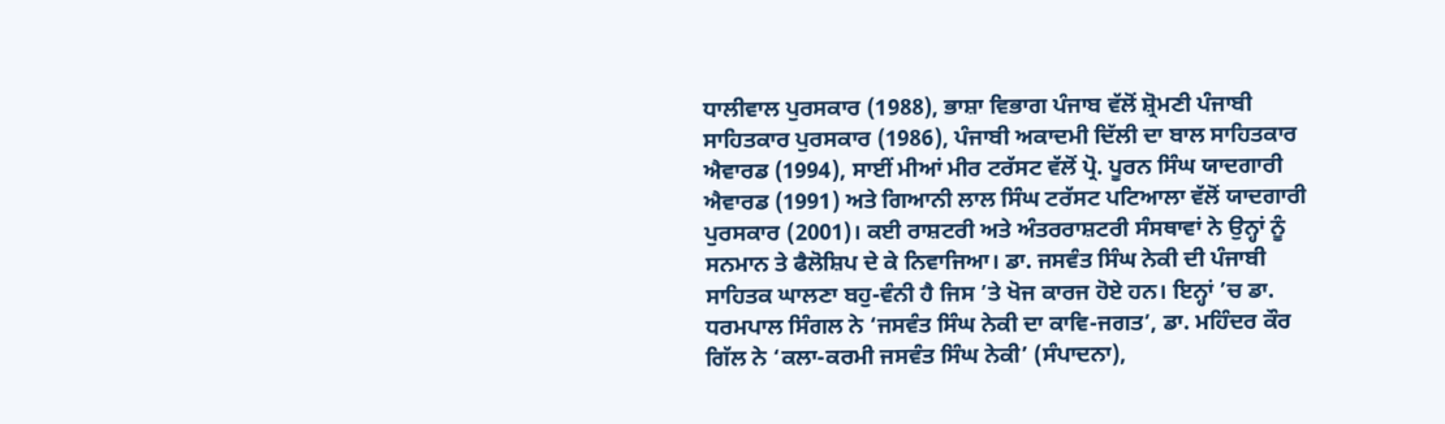ਧਾਲੀਵਾਲ ਪੁਰਸਕਾਰ (1988), ਭਾਸ਼ਾ ਵਿਭਾਗ ਪੰਜਾਬ ਵੱਲੋਂ ਸ਼੍ਰੋਮਣੀ ਪੰਜਾਬੀ ਸਾਹਿਤਕਾਰ ਪੁਰਸਕਾਰ (1986), ਪੰਜਾਬੀ ਅਕਾਦਮੀ ਦਿੱਲੀ ਦਾ ਬਾਲ ਸਾਹਿਤਕਾਰ ਐਵਾਰਡ (1994), ਸਾਈਂ ਮੀਆਂ ਮੀਰ ਟਰੱਸਟ ਵੱਲੋਂ ਪ੍ਰੋ. ਪੂਰਨ ਸਿੰਘ ਯਾਦਗਾਰੀ ਐਵਾਰਡ (1991) ਅਤੇ ਗਿਆਨੀ ਲਾਲ ਸਿੰਘ ਟਰੱਸਟ ਪਟਿਆਲਾ ਵੱਲੋਂ ਯਾਦਗਾਰੀ ਪੁਰਸਕਾਰ (2001)। ਕਈ ਰਾਸ਼ਟਰੀ ਅਤੇ ਅੰਤਰਰਾਸ਼ਟਰੀ ਸੰਸਥਾਵਾਂ ਨੇ ਉਨ੍ਹਾਂ ਨੂੰ ਸਨਮਾਨ ਤੇ ਫੈਲੋਸ਼ਿਪ ਦੇ ਕੇ ਨਿਵਾਜਿਆ। ਡਾ. ਜਸਵੰਤ ਸਿੰਘ ਨੇਕੀ ਦੀ ਪੰਜਾਬੀ ਸਾਹਿਤਕ ਘਾਲਣਾ ਬਹੁ-ਵੰਨੀ ਹੈ ਜਿਸ ’ਤੇ ਖੋਜ ਕਾਰਜ ਹੋਏ ਹਨ। ਇਨ੍ਹਾਂ ’ਚ ਡਾ. ਧਰਮਪਾਲ ਸਿੰਗਲ ਨੇ ‘ਜਸਵੰਤ ਸਿੰਘ ਨੇਕੀ ਦਾ ਕਾਵਿ-ਜਗਤ’, ਡਾ. ਮਹਿੰਦਰ ਕੌਰ ਗਿੱਲ ਨੇ ‘ਕਲਾ-ਕਰਮੀ ਜਸਵੰਤ ਸਿੰਘ ਨੇਕੀ’ (ਸੰਪਾਦਨਾ),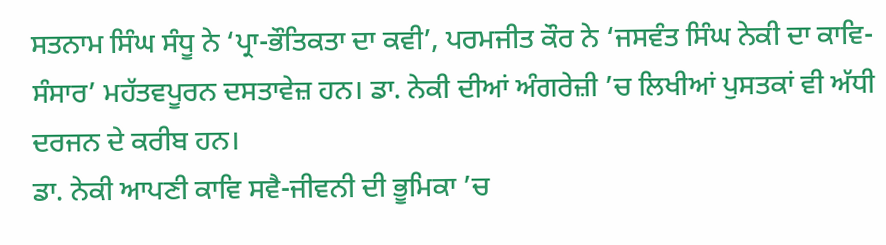ਸਤਨਾਮ ਸਿੰਘ ਸੰਧੂ ਨੇ ‘ਪ੍ਰਾ-ਭੌਤਿਕਤਾ ਦਾ ਕਵੀ’, ਪਰਮਜੀਤ ਕੌਰ ਨੇ ‘ਜਸਵੰਤ ਸਿੰਘ ਨੇਕੀ ਦਾ ਕਾਵਿ-ਸੰਸਾਰ’ ਮਹੱਤਵਪੂਰਨ ਦਸਤਾਵੇਜ਼ ਹਨ। ਡਾ. ਨੇਕੀ ਦੀਆਂ ਅੰਗਰੇਜ਼ੀ ’ਚ ਲਿਖੀਆਂ ਪੁਸਤਕਾਂ ਵੀ ਅੱਧੀ ਦਰਜਨ ਦੇ ਕਰੀਬ ਹਨ।
ਡਾ. ਨੇਕੀ ਆਪਣੀ ਕਾਵਿ ਸਵੈ-ਜੀਵਨੀ ਦੀ ਭੂਮਿਕਾ ’ਚ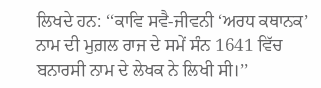ਲਿਖਦੇ ਹਨ: ‘‘ਕਾਵਿ ਸਵੈ-ਜੀਵਨੀ ‘ਅਰਧ ਕਥਾਨਕ’ ਨਾਮ ਦੀ ਮੁਗ਼ਲ ਰਾਜ ਦੇ ਸਮੇਂ ਸੰਨ 1641 ਵਿੱਚ ਬਨਾਰਸੀ ਨਾਮ ਦੇ ਲੇਖਕ ਨੇ ਲਿਖੀ ਸੀ।’’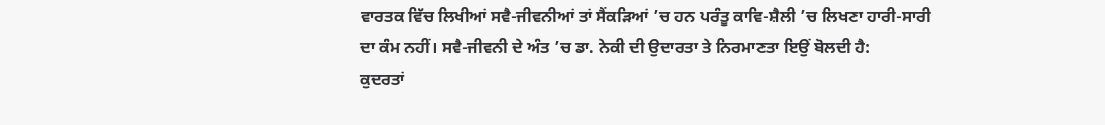ਵਾਰਤਕ ਵਿੱਚ ਲਿਖੀਆਂ ਸਵੈ-ਜੀਵਨੀਆਂ ਤਾਂ ਸੈਂਕੜਿਆਂ ’ਚ ਹਨ ਪਰੰਤੂ ਕਾਵਿ-ਸ਼ੈਲੀ ’ਚ ਲਿਖਣਾ ਹਾਰੀ-ਸਾਰੀ ਦਾ ਕੰਮ ਨਹੀਂ। ਸਵੈ-ਜੀਵਨੀ ਦੇ ਅੰਤ ’ਚ ਡਾ. ਨੇਕੀ ਦੀ ਉਦਾਰਤਾ ਤੇ ਨਿਰਮਾਣਤਾ ਇਉਂ ਬੋਲਦੀ ਹੈ:
ਕੁਦਰਤਾਂ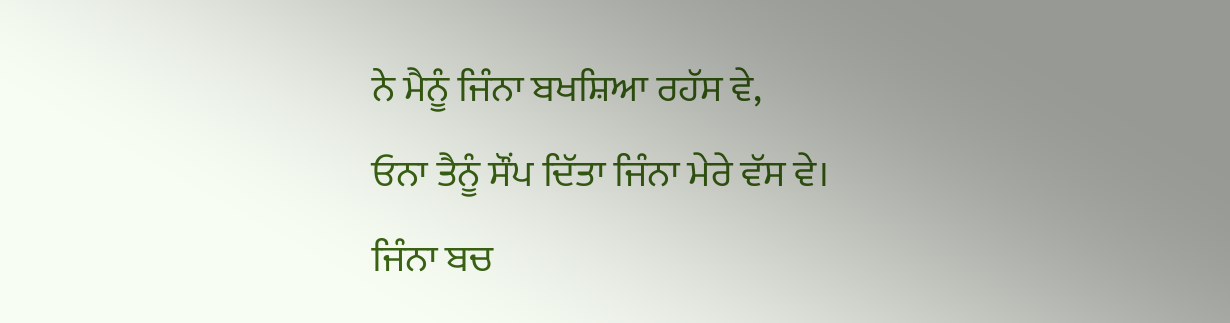ਨੇ ਮੈਨੂੰ ਜਿੰਨਾ ਬਖਸ਼ਿਆ ਰਹੱਸ ਵੇ,
ਓਨਾ ਤੈਨੂੰ ਸੌਂਪ ਦਿੱਤਾ ਜਿੰਨਾ ਮੇਰੇ ਵੱਸ ਵੇ।
ਜਿੰਨਾ ਬਚ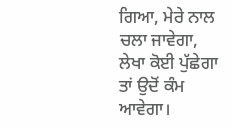ਗਿਆ, ਮੇਰੇ ਨਾਲ ਚਲਾ ਜਾਵੇਗਾ,
ਲੇਖਾ ਕੋਈ ਪੁੱਛੇਗਾ ਤਾਂ ਉਦੋਂ ਕੰਮ ਆਵੇਗਾ।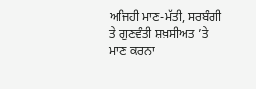ਅਜਿਹੀ ਮਾਣ-ਮੱਤੀ, ਸਰਬੰਗੀ ਤੇ ਗੁਣਵੰਤੀ ਸ਼ਖ਼ਸੀਅਤ ’ਤੇ ਮਾਣ ਕਰਨਾ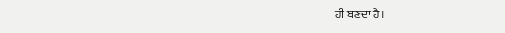ਹੀ ਬਣਦਾ ਹੈ।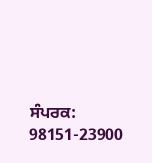ਸੰਪਰਕ: 98151-23900